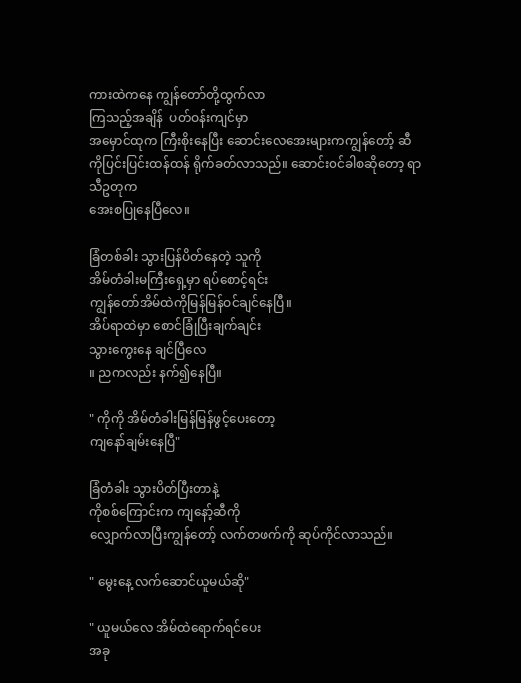ကားထဲကနေ ကျွန်တော်တို့ထွက်လာ
ကြသည့်အချိန်  ပတ်ဝန်းကျင်မှာ
အမှောင်ထုက ကြီးစိုးနေပြီး ဆောင်းလေအေးများကကျွန်တော့် ဆီကိုပြင်းပြင်းထန်ထန် ရိုက်ခတ်လာသည်။ ဆောင်း၀င်ခါစဆိုတော့ ရာသီဥတုက
အေးစပြုနေပြီလေ။

ခြံတစ်ခါး သွားပြန်ပိတ်နေတဲ့ သူကို
အိမ်တံခါးမကြီးရှေ့မှာ ရပ်စောင့်ရင်း
ကျွန်တော်အိမ်ထဲကိုမြန်မြန်ဝင်ချင်နေပြီ။
အိပ်ရာထဲမှာ စောင်ခြုံပြီးချက်ချင်း
သွားကွေးနေ ချင်ပြီလေ
။ ညကလည်း နက်၍နေပြီ။

" ကိုကို အိမ်တံခါးမြန်မြန်ဖွင့်ပေးတော့
ကျနော်ချမ်းနေပြီ"

ခြံတံခါး သွားပိတ်ပြီးတာနဲ့
ကိုစစ်ကြောင်းက ကျနော့်ဆီကို
လျှောက်လာပြီးကျွန်တော့် လက်တဖက်ကို ဆုပ်ကိုင်လာသည်။

" မွေးနေ့ လက်ဆောင်ယူမယ်ဆို"

" ယူမယ်လေ အိမ်ထဲရောက်ရင်ပေး
အခု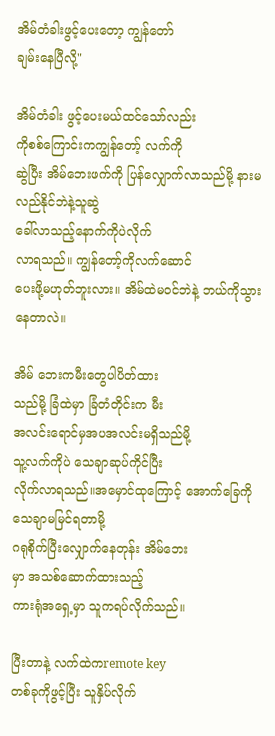အိမ်တံခါးဖွင့်ပေးတော့ ကျွန်တော်
ချမ်းနေပြီလို့"

အိမ်တံခါး ဖွင့်ပေးမယ်ထင်သော်လည်း
ကိုစစ်ကြောင်းကကျွန်တော့် လက်ကို
ဆွဲပြီး အိမ်ဘေးဖက်ကို ပြန်လျှောက်လာသည်မို့ နားမလည်နိုင်ဘဲနဲ့သူဆွဲ
ခေါ်လာသည့်နောက်ကိုပဲလိုက်
လာရသည်။ ကျွန်တော့်ကိုလက်ဆောင်
ပေးဖို့မဟုတ်ဘူးလား။ အိမ်ထဲမဝင်ဘဲနဲ့ ဘယ်ကိုသွားနေတာလဲ။

အိမ် ဘေးကမီးတွေပါပိတ်ထား
သည်မို့ ခြံထဲမှာ ခြံတံတိုင်းက မီး
အလင်းရောင်မှအပအလင်းမရှိသည်မို့
သူ့လက်ကိုပဲ သေချာဆုပ်ကိုင်ပြီး
လိုက်လာရသည်။အမှောင်ထုကြောင့် အောက်ခြေကိုသေချာမမြင်ရတာမို့
ဂရုစိုက်ပြီးလျှောက်နေတုန်း အိမ်ဘေး
မှာ အသစ်ဆောက်ထားသည့်
ကားရုံအရှေ့မှာ သူကရပ်လိုက်သည်။

ပြီးတာနဲ့ လက်ထဲကremote key
တစ်ခုကိုဖွင့်ပြီး သူနှိပ်လိုက်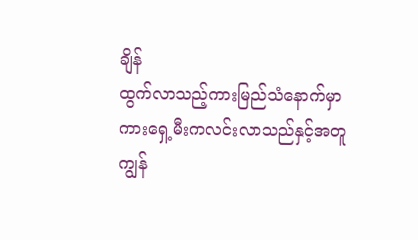ချိန်
ထွက်လာသည့်ကားမြည်သံနောက်မှာ
ကားရှေ့မီးကလင်းလာသည်နှင့်အတူ
ကျွန်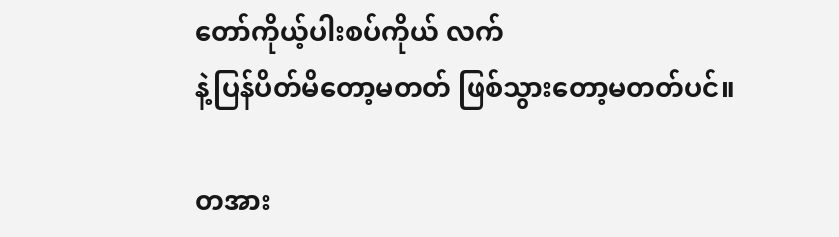တော်ကိုယ့်ပါးစပ်ကိုယ် လက်
နဲ့ပြန်ပိတ်မိတော့မတတ် ဖြစ်သွားတော့မတတ်ပင်။

တအား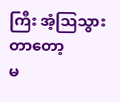ကြီး အံ့ဩသွားတာတော့
မ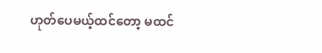ဟုတ်ပေမယ့်ထင်တော့ မထင်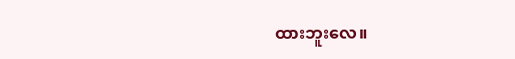ထားဘူးလေ။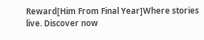Reward[Him From Final Year]Where stories live. Discover now